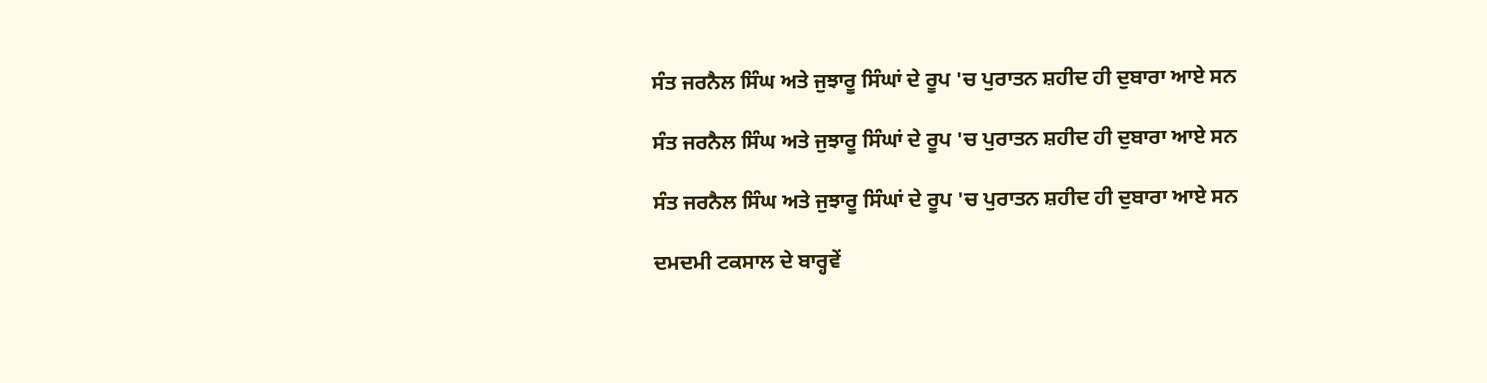ਸੰਤ ਜਰਨੈਲ ਸਿੰਘ ਅਤੇ ਜੁਝਾਰੂ ਸਿੰਘਾਂ ਦੇ ਰੂਪ 'ਚ ਪੁਰਾਤਨ ਸ਼ਹੀਦ ਹੀ ਦੁਬਾਰਾ ਆਏ ਸਨ

ਸੰਤ ਜਰਨੈਲ ਸਿੰਘ ਅਤੇ ਜੁਝਾਰੂ ਸਿੰਘਾਂ ਦੇ ਰੂਪ 'ਚ ਪੁਰਾਤਨ ਸ਼ਹੀਦ ਹੀ ਦੁਬਾਰਾ ਆਏ ਸਨ

ਸੰਤ ਜਰਨੈਲ ਸਿੰਘ ਅਤੇ ਜੁਝਾਰੂ ਸਿੰਘਾਂ ਦੇ ਰੂਪ 'ਚ ਪੁਰਾਤਨ ਸ਼ਹੀਦ ਹੀ ਦੁਬਾਰਾ ਆਏ ਸਨ

ਦਮਦਮੀ ਟਕਸਾਲ ਦੇ ਬਾਰ੍ਹਵੇਂ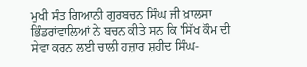ਮੁਖੀ ਸੰਤ ਗਿਆਨੀ ਗੁਰਬਚਨ ਸਿੰਘ ਜੀ ਖ਼ਾਲਸਾ ਭਿੰਡਰਾਂਵਾਲਿਆਂ ਨੇ ਬਚਨ ਕੀਤੇ ਸਨ ਕਿ 'ਸਿੱਖ ਕੌਮ ਦੀ ਸੇਵਾ ਕਰਨ ਲਈ ਚਾਲੀ ਹਜ਼ਾਰ ਸ਼ਹੀਦ ਸਿੰਘ-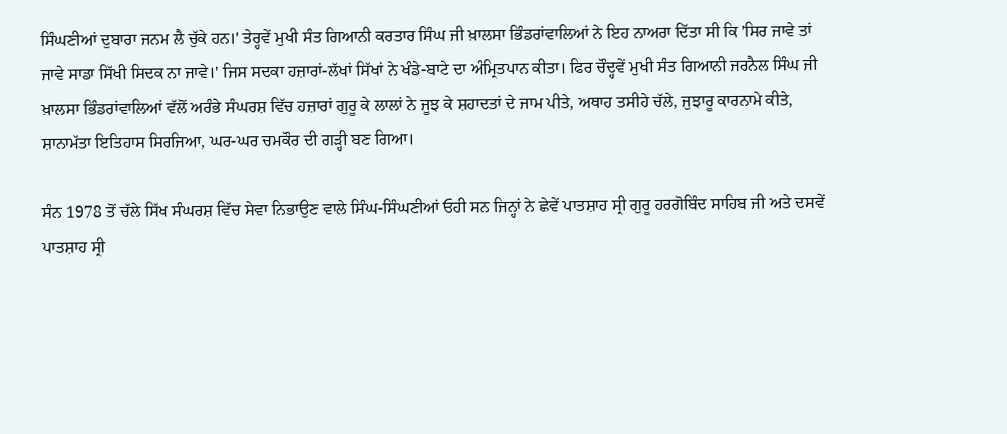ਸਿੰਘਣੀਆਂ ਦੁਬਾਰਾ ਜਨਮ ਲੈ ਚੁੱਕੇ ਹਨ।' ਤੇਰ੍ਹਵੇਂ ਮੁਖੀ ਸੰਤ ਗਿਆਨੀ ਕਰਤਾਰ ਸਿੰਘ ਜੀ ਖ਼ਾਲਸਾ ਭਿੰਡਰਾਂਵਾਲਿਆਂ ਨੇ ਇਹ ਨਾਅਰਾ ਦਿੱਤਾ ਸੀ ਕਿ 'ਸਿਰ ਜਾਵੇ ਤਾਂ ਜਾਵੇ ਸਾਡਾ ਸਿੱਖੀ ਸਿਦਕ ਨਾ ਜਾਵੇ।' ਜਿਸ ਸਦਕਾ ਹਜ਼ਾਰਾਂ-ਲੱਖਾਂ ਸਿੱਖਾਂ ਨੇ ਖੰਡੇ-ਬਾਟੇ ਦਾ ਅੰਮ੍ਰਿਤਪਾਨ ਕੀਤਾ। ਫਿਰ ਚੌਦ੍ਹਵੇਂ ਮੁਖੀ ਸੰਤ ਗਿਆਨੀ ਜਰਨੈਲ ਸਿੰਘ ਜੀ ਖ਼ਾਲਸਾ ਭਿੰਡਰਾਂਵਾਲਿਆਂ ਵੱਲੋਂ ਅਰੰਭੇ ਸੰਘਰਸ਼ ਵਿੱਚ ਹਜ਼ਾਰਾਂ ਗੁਰੂ ਕੇ ਲਾਲਾਂ ਨੇ ਜੂਝ ਕੇ ਸ਼ਹਾਦਤਾਂ ਦੇ ਜਾਮ ਪੀਤੇ, ਅਥਾਹ ਤਸੀਹੇ ਚੱਲੇ, ਜੁਝਾਰੂ ਕਾਰਨਾਮੇ ਕੀਤੇ, ਸ਼ਾਨਾਮੱਤਾ ਇਤਿਹਾਸ ਸਿਰਜਿਆ, ਘਰ-ਘਰ ਚਮਕੌਰ ਦੀ ਗੜ੍ਹੀ ਬਣ ਗਿਆ।

ਸੰਨ 1978 ਤੋਂ ਚੱਲੇ ਸਿੱਖ ਸੰਘਰਸ਼ ਵਿੱਚ ਸੇਵਾ ਨਿਭਾਉਣ ਵਾਲੇ ਸਿੰਘ-ਸਿੰਘਣੀਆਂ ਓਹੀ ਸਨ ਜਿਨ੍ਹਾਂ ਨੇ ਛੇਵੇਂ ਪਾਤਸ਼ਾਹ ਸ੍ਰੀ ਗੁਰੂ ਹਰਗੋਬਿੰਦ ਸਾਹਿਬ ਜੀ ਅਤੇ ਦਸਵੇਂ ਪਾਤਸ਼ਾਹ ਸ੍ਰੀ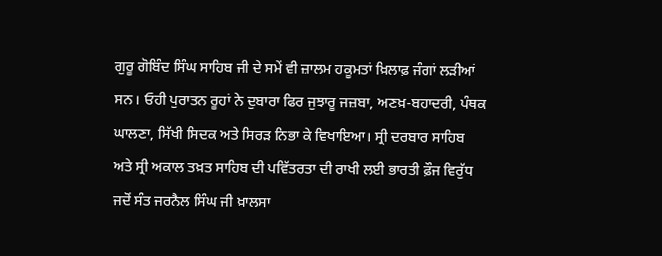ਗੁਰੂ ਗੋਬਿੰਦ ਸਿੰਘ ਸਾਹਿਬ ਜੀ ਦੇ ਸਮੇਂ ਵੀ ਜ਼ਾਲਮ ਹਕੂਮਤਾਂ ਖ਼ਿਲਾਫ਼ ਜੰਗਾਂ ਲੜੀਆਂ ਸਨ। ਓਹੀ ਪੁਰਾਤਨ ਰੂਹਾਂ ਨੇ ਦੁਬਾਰਾ ਫਿਰ ਜੁਝਾਰੂ ਜਜ਼ਬਾ, ਅਣਖ਼-ਬਹਾਦਰੀ, ਪੰਥਕ ਘਾਲਣਾ, ਸਿੱਖੀ ਸਿਦਕ ਅਤੇ ਸਿਰੜ ਨਿਭਾ ਕੇ ਵਿਖਾਇਆ। ਸ੍ਰੀ ਦਰਬਾਰ ਸਾਹਿਬ ਅਤੇ ਸ੍ਰੀ ਅਕਾਲ ਤਖ਼ਤ ਸਾਹਿਬ ਦੀ ਪਵਿੱਤਰਤਾ ਦੀ ਰਾਖੀ ਲਈ ਭਾਰਤੀ ਫ਼ੌਜ ਵਿਰੁੱਧ ਜਦੋਂ ਸੰਤ ਜਰਨੈਲ ਸਿੰਘ ਜੀ ਖ਼ਾਲਸਾ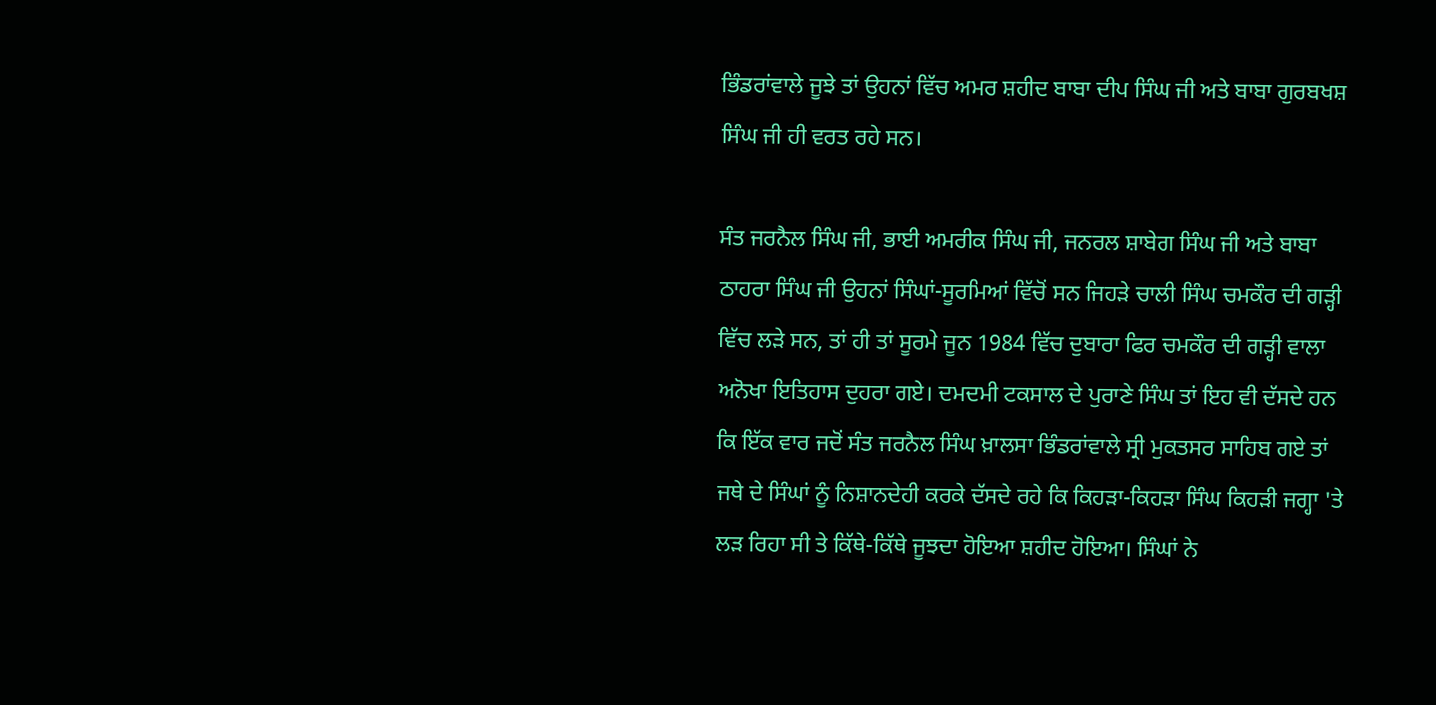ਭਿੰਡਰਾਂਵਾਲੇ ਜੂਝੇ ਤਾਂ ਉਹਨਾਂ ਵਿੱਚ ਅਮਰ ਸ਼ਹੀਦ ਬਾਬਾ ਦੀਪ ਸਿੰਘ ਜੀ ਅਤੇ ਬਾਬਾ ਗੁਰਬਖਸ਼ ਸਿੰਘ ਜੀ ਹੀ ਵਰਤ ਰਹੇ ਸਨ।

ਸੰਤ ਜਰਨੈਲ ਸਿੰਘ ਜੀ, ਭਾਈ ਅਮਰੀਕ ਸਿੰਘ ਜੀ, ਜਨਰਲ ਸ਼ਾਬੇਗ ਸਿੰਘ ਜੀ ਅਤੇ ਬਾਬਾ ਠਾਹਰਾ ਸਿੰਘ ਜੀ ਉਹਨਾਂ ਸਿੰਘਾਂ-ਸੂਰਮਿਆਂ ਵਿੱਚੋਂ ਸਨ ਜਿਹੜੇ ਚਾਲੀ ਸਿੰਘ ਚਮਕੌਰ ਦੀ ਗੜ੍ਹੀ ਵਿੱਚ ਲੜੇ ਸਨ, ਤਾਂ ਹੀ ਤਾਂ ਸੂਰਮੇ ਜੂਨ 1984 ਵਿੱਚ ਦੁਬਾਰਾ ਫਿਰ ਚਮਕੌਰ ਦੀ ਗੜ੍ਹੀ ਵਾਲਾ ਅਨੋਖਾ ਇਤਿਹਾਸ ਦੁਹਰਾ ਗਏ। ਦਮਦਮੀ ਟਕਸਾਲ ਦੇ ਪੁਰਾਣੇ ਸਿੰਘ ਤਾਂ ਇਹ ਵੀ ਦੱਸਦੇ ਹਨ ਕਿ ਇੱਕ ਵਾਰ ਜਦੋਂ ਸੰਤ ਜਰਨੈਲ ਸਿੰਘ ਖ਼ਾਲਸਾ ਭਿੰਡਰਾਂਵਾਲੇ ਸ੍ਰੀ ਮੁਕਤਸਰ ਸਾਹਿਬ ਗਏ ਤਾਂ ਜਥੇ ਦੇ ਸਿੰਘਾਂ ਨੂੰ ਨਿਸ਼ਾਨਦੇਹੀ ਕਰਕੇ ਦੱਸਦੇ ਰਹੇ ਕਿ ਕਿਹੜਾ-ਕਿਹੜਾ ਸਿੰਘ ਕਿਹੜੀ ਜਗ੍ਹਾ 'ਤੇ ਲੜ ਰਿਹਾ ਸੀ ਤੇ ਕਿੱਥੇ-ਕਿੱਥੇ ਜੂਝਦਾ ਹੋਇਆ ਸ਼ਹੀਦ ਹੋਇਆ। ਸਿੰਘਾਂ ਨੇ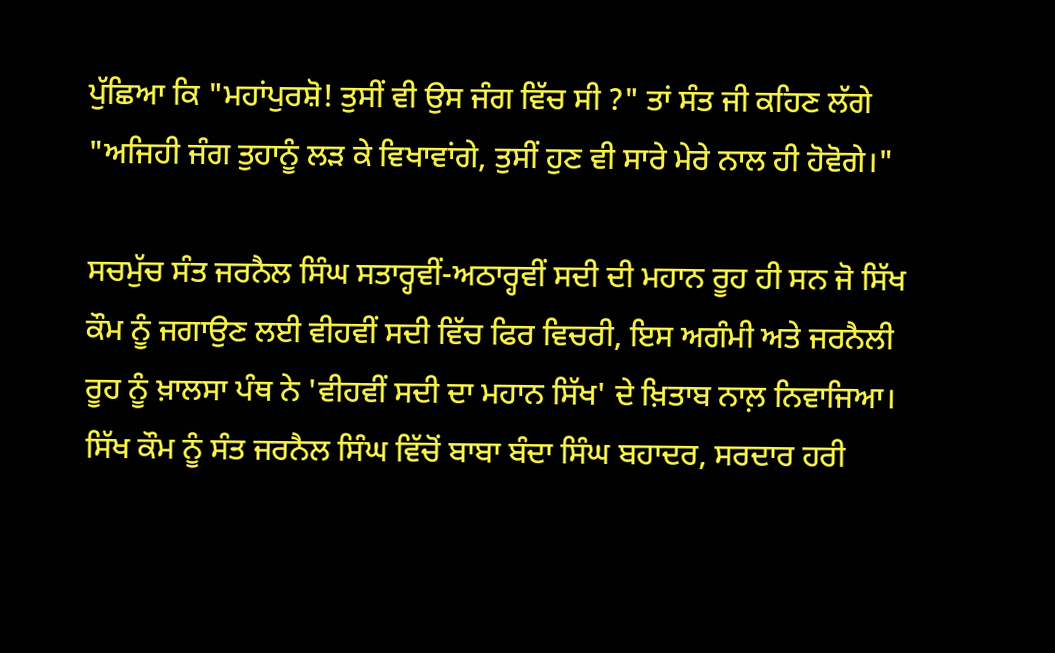ਪੁੱਛਿਆ ਕਿ "ਮਹਾਂਪੁਰਸ਼ੋ! ਤੁਸੀਂ ਵੀ ਉਸ ਜੰਗ ਵਿੱਚ ਸੀ ?" ਤਾਂ ਸੰਤ ਜੀ ਕਹਿਣ ਲੱਗੇ "ਅਜਿਹੀ ਜੰਗ ਤੁਹਾਨੂੰ ਲੜ ਕੇ ਵਿਖਾਵਾਂਗੇ, ਤੁਸੀਂ ਹੁਣ ਵੀ ਸਾਰੇ ਮੇਰੇ ਨਾਲ ਹੀ ਹੋਵੋਗੇ।"

ਸਚਮੁੱਚ ਸੰਤ ਜਰਨੈਲ ਸਿੰਘ ਸਤਾਰ੍ਹਵੀਂ-ਅਠਾਰ੍ਹਵੀਂ ਸਦੀ ਦੀ ਮਹਾਨ ਰੂਹ ਹੀ ਸਨ ਜੋ ਸਿੱਖ ਕੌਮ ਨੂੰ ਜਗਾਉਣ ਲਈ ਵੀਹਵੀਂ ਸਦੀ ਵਿੱਚ ਫਿਰ ਵਿਚਰੀ, ਇਸ ਅਗੰਮੀ ਅਤੇ ਜਰਨੈਲੀ ਰੂਹ ਨੂੰ ਖ਼ਾਲਸਾ ਪੰਥ ਨੇ 'ਵੀਹਵੀਂ ਸਦੀ ਦਾ ਮਹਾਨ ਸਿੱਖ' ਦੇ ਖ਼ਿਤਾਬ ਨਾਲ਼ ਨਿਵਾਜਿਆ। ਸਿੱਖ ਕੌਮ ਨੂੰ ਸੰਤ ਜਰਨੈਲ ਸਿੰਘ ਵਿੱਚੋਂ ਬਾਬਾ ਬੰਦਾ ਸਿੰਘ ਬਹਾਦਰ, ਸਰਦਾਰ ਹਰੀ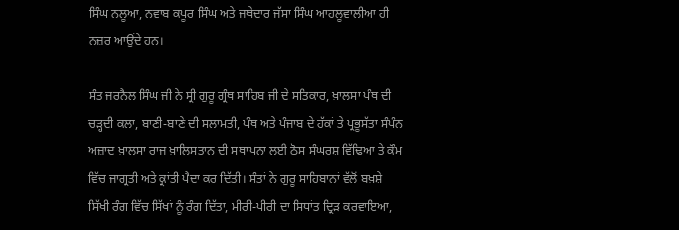ਸਿੰਘ ਨਲੂਆ, ਨਵਾਬ ਕਪੂਰ ਸਿੰਘ ਅਤੇ ਜਥੇਦਾਰ ਜੱਸਾ ਸਿੰਘ ਆਹਲੂਵਾਲੀਆ ਹੀ ਨਜ਼ਰ ਆਉਂਦੇ ਹਨ।

ਸੰਤ ਜਰਨੈਲ ਸਿੰਘ ਜੀ ਨੇ ਸ੍ਰੀ ਗੁਰੂ ਗ੍ਰੰਥ ਸਾਹਿਬ ਜੀ ਦੇ ਸਤਿਕਾਰ, ਖ਼ਾਲਸਾ ਪੰਥ ਦੀ ਚੜ੍ਹਦੀ ਕਲਾ, ਬਾਣੀ-ਬਾਣੇ ਦੀ ਸਲਾਮਤੀ, ਪੰਥ ਅਤੇ ਪੰਜਾਬ ਦੇ ਹੱਕਾਂ ਤੇ ਪ੍ਰਭੂਸੱਤਾ ਸੰਪੰਨ ਅਜ਼ਾਦ ਖ਼ਾਲਸਾ ਰਾਜ ਖ਼ਾਲਿਸਤਾਨ ਦੀ ਸਥਾਪਨਾ ਲਈ ਠੋਸ ਸੰਘਰਸ਼ ਵਿੱਢਿਆ ਤੇ ਕੌਮ ਵਿੱਚ ਜਾਗ੍ਰਤੀ ਅਤੇ ਕ੍ਰਾਂਤੀ ਪੈਦਾ ਕਰ ਦਿੱਤੀ। ਸੰਤਾਂ ਨੇ ਗੁਰੂ ਸਾਹਿਬਾਨਾਂ ਵੱਲੋਂ ਬਖ਼ਸ਼ੇ ਸਿੱਖੀ ਰੰਗ ਵਿੱਚ ਸਿੱਖਾਂ ਨੂੰ ਰੰਗ ਦਿੱਤਾ, ਮੀਰੀ-ਪੀਰੀ ਦਾ ਸਿਧਾਂਤ ਦ੍ਰਿੜ ਕਰਵਾਇਆ,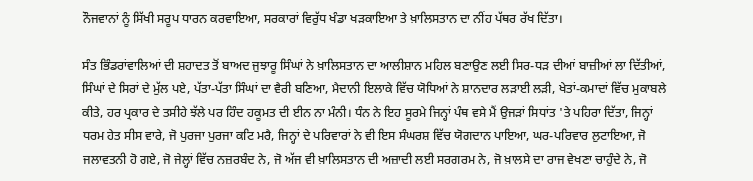ਨੌਜਵਾਨਾਂ ਨੂੰ ਸਿੱਖੀ ਸਰੂਪ ਧਾਰਨ ਕਰਵਾਇਆ, ਸਰਕਾਰਾਂ ਵਿਰੁੱਧ ਖੰਡਾ ਖੜਕਾਇਆ ਤੇ ਖ਼ਾਲਿਸਤਾਨ ਦਾ ਨੀਂਹ ਪੱਥਰ ਰੱਖ ਦਿੱਤਾ।

ਸੰਤ ਭਿੰਡਰਾਂਵਾਲਿਆਂ ਦੀ ਸ਼ਹਾਦਤ ਤੋਂ ਬਾਅਦ ਜੁਝਾਰੂ ਸਿੰਘਾਂ ਨੇ ਖ਼ਾਲਿਸਤਾਨ ਦਾ ਆਲੀਸ਼ਾਨ ਮਹਿਲ ਬਣਾਉਣ ਲਈ ਸਿਰ-ਧੜ ਦੀਆਂ ਬਾਜ਼ੀਆਂ ਲਾ ਦਿੱਤੀਆਂ, ਸਿੰਘਾਂ ਦੇ ਸਿਰਾਂ ਦੇ ਮੁੱਲ ਪਏ, ਪੱਤਾ-ਪੱਤਾ ਸਿੰਘਾਂ ਦਾ ਵੈਰੀ ਬਣਿਆ, ਮੈਦਾਨੀ ਇਲਾਕੇ ਵਿੱਚ ਯੋਧਿਆਂ ਨੇ ਸ਼ਾਨਦਾਰ ਲੜਾਈ ਲੜੀ, ਖੇਤਾਂ-ਕਮਾਦਾਂ ਵਿੱਚ ਮੁਕਾਬਲੇ ਕੀਤੇ, ਹਰ ਪ੍ਰਕਾਰ ਦੇ ਤਸੀਹੇ ਝੱਲੇ ਪਰ ਹਿੰਦ ਹਕੂਮਤ ਦੀ ਈਨ ਨਾ ਮੰਨੀ। ਧੰਨ ਨੇ ਇਹ ਸੂਰਮੇ ਜਿਨ੍ਹਾਂ ਪੰਥ ਵਸੇ ਮੈਂ ਉਜੜਾਂ ਸਿਧਾਂਤ 'ਤੇ ਪਹਿਰਾ ਦਿੱਤਾ, ਜਿਨ੍ਹਾਂ ਧਰਮ ਹੇਤ ਸੀਸ ਵਾਰੇ, ਜੋ ਪੁਰਜਾ ਪੁਰਜਾ ਕਟਿ ਮਰੈ, ਜਿਨ੍ਹਾਂ ਦੇ ਪਰਿਵਾਰਾਂ ਨੇ ਵੀ ਇਸ ਸੰਘਰਸ਼ ਵਿੱਚ ਯੋਗਦਾਨ ਪਾਇਆ, ਘਰ-ਪਰਿਵਾਰ ਲੁਟਾਇਆ, ਜੋ ਜਲਾਵਤਨੀ ਹੋ ਗਏ, ਜੋ ਜੇਲ੍ਹਾਂ ਵਿੱਚ ਨਜ਼ਰਬੰਦ ਨੇ, ਜੋ ਅੱਜ ਵੀ ਖ਼ਾਲਿਸਤਾਨ ਦੀ ਅਜ਼ਾਦੀ ਲਈ ਸਰਗਰਮ ਨੇ, ਜੋ ਖ਼ਾਲਸੇ ਦਾ ਰਾਜ ਵੇਖਣਾ ਚਾਹੁੰਦੇ ਨੇ, ਜੋ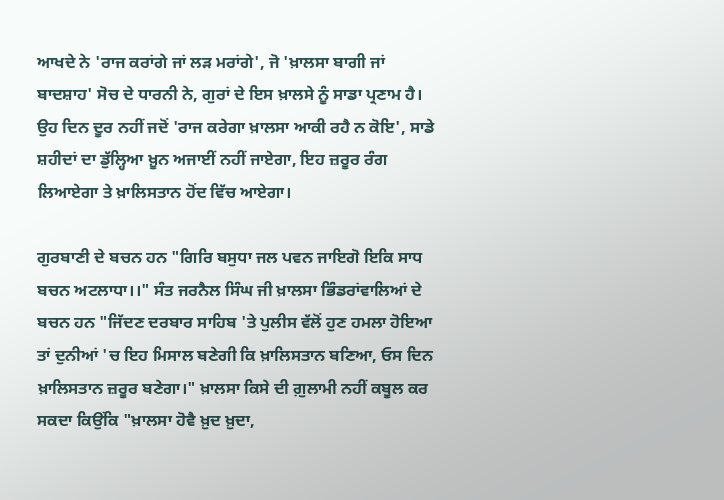ਆਖਦੇ ਨੇ 'ਰਾਜ ਕਰਾਂਗੇ ਜਾਂ ਲੜ ਮਰਾਂਗੇ', ਜੋ 'ਖ਼ਾਲਸਾ ਬਾਗੀ ਜਾਂ ਬਾਦਸ਼ਾਹ' ਸੋਚ ਦੇ ਧਾਰਨੀ ਨੇ, ਗੁਰਾਂ ਦੇ ਇਸ ਖ਼ਾਲਸੇ ਨੂੰ ਸਾਡਾ ਪ੍ਰਣਾਮ ਹੈ। ਉਹ ਦਿਨ ਦੂਰ ਨਹੀਂ ਜਦੋਂ 'ਰਾਜ ਕਰੇਗਾ ਖ਼ਾਲਸਾ ਆਕੀ ਰਹੈ ਨ ਕੋਇ', ਸਾਡੇ ਸ਼ਹੀਦਾਂ ਦਾ ਡੁੱਲ੍ਹਿਆ ਖ਼ੂਨ ਅਜਾਈਂ ਨਹੀਂ ਜਾਏਗਾ, ਇਹ ਜ਼ਰੂਰ ਰੰਗ ਲਿਆਏਗਾ ਤੇ ਖ਼ਾਲਿਸਤਾਨ ਹੋਂਦ ਵਿੱਚ ਆਏਗਾ।

ਗੁਰਬਾਣੀ ਦੇ ਬਚਨ ਹਨ "ਗਿਰਿ ਬਸੁਧਾ ਜਲ ਪਵਨ ਜਾਇਗੋ ਇਕਿ ਸਾਧ ਬਚਨ ਅਟਲਾਧਾ।।" ਸੰਤ ਜਰਨੈਲ ਸਿੰਘ ਜੀ ਖ਼ਾਲਸਾ ਭਿੰਡਰਾਂਵਾਲਿਆਂ ਦੇ ਬਚਨ ਹਨ "ਜਿੱਦਣ ਦਰਬਾਰ ਸਾਹਿਬ 'ਤੇ ਪੁਲੀਸ ਵੱਲੋਂ ਹੁਣ ਹਮਲਾ ਹੋਇਆ ਤਾਂ ਦੁਨੀਆਂ 'ਚ ਇਹ ਮਿਸਾਲ ਬਣੇਗੀ ਕਿ ਖ਼ਾਲਿਸਤਾਨ ਬਣਿਆ, ਓਸ ਦਿਨ ਖ਼ਾਲਿਸਤਾਨ ਜ਼ਰੂਰ ਬਣੇਗਾ।" ਖ਼ਾਲਸਾ ਕਿਸੇ ਦੀ ਗ਼ੁਲਾਮੀ ਨਹੀਂ ਕਬੂਲ ਕਰ ਸਕਦਾ ਕਿਉਂਕਿ "ਖ਼ਾਲਸਾ ਹੋਵੈ ਖ਼ੁਦ ਖ਼ੁਦਾ,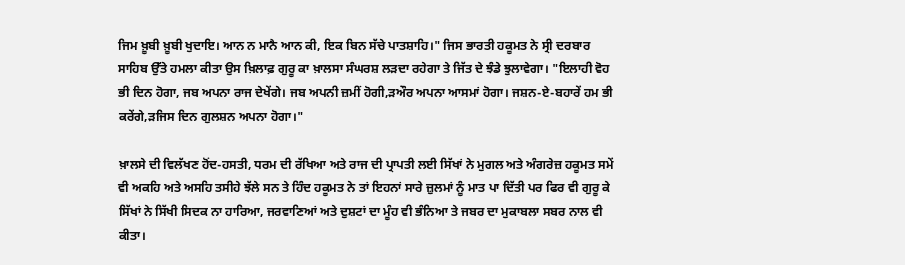ਜਿਮ ਖ਼ੂਬੀ ਖ਼ੂਬੀ ਖੁਦਾਇ। ਆਨ ਨ ਮਾਨੈ ਆਨ ਕੀ, ਇਕ ਬਿਨ ਸੱਚੇ ਪਾਤਸ਼ਾਹਿ।" ਜਿਸ ਭਾਰਤੀ ਹਕੂਮਤ ਨੇ ਸ੍ਰੀ ਦਰਬਾਰ ਸਾਹਿਬ ਉੱਤੇ ਹਮਲਾ ਕੀਤਾ ਉਸ ਖ਼ਿਲਾਫ਼ ਗੁਰੂ ਕਾ ਖ਼ਾਲਸਾ ਸੰਘਰਸ਼ ਲੜਦਾ ਰਹੇਗਾ ਤੇ ਜਿੱਤ ਦੇ ਝੰਡੇ ਝੁਲਾਵੇਗਾ। "ਇਲਾਹੀ ਵੋਹ ਭੀ ਦਿਨ ਹੋਗਾ, ਜਬ ਅਪਨਾ ਰਾਜ ਦੇਖੇਂਗੇ। ਜਬ ਅਪਨੀ ਜ਼ਮੀਂ ਹੋਗੀ,ੜਔਰ ਅਪਨਾ ਆਸਮਾਂ ਹੋਗਾ। ਜਸ਼ਨ-ਏ-ਬਹਾਰੇਂ ਹਮ ਭੀ ਕਰੇਂਗੇ,ੜਜਿਸ ਦਿਨ ਗੁਲਸ਼ਨ ਅਪਨਾ ਹੋਗਾ।"

ਖ਼ਾਲਸੇ ਦੀ ਵਿਲੱਖਣ ਹੋਂਦ-ਹਸਤੀ, ਧਰਮ ਦੀ ਰੱਖਿਆ ਅਤੇ ਰਾਜ ਦੀ ਪ੍ਰਾਪਤੀ ਲਈ ਸਿੱਖਾਂ ਨੇ ਮੁਗਲ ਅਤੇ ਅੰਗਰੇਜ਼ ਹਕੂਮਤ ਸਮੇਂ ਵੀ ਅਕਹਿ ਅਤੇ ਅਸਹਿ ਤਸੀਹੇ ਝੱਲੇ ਸਨ ਤੇ ਹਿੰਦ ਹਕੂਮਤ ਨੇ ਤਾਂ ਇਹਨਾਂ ਸਾਰੇ ਜ਼ੁਲਮਾਂ ਨੂੰ ਮਾਤ ਪਾ ਦਿੱਤੀ ਪਰ ਫਿਰ ਵੀ ਗੁਰੂ ਕੇ ਸਿੱਖਾਂ ਨੇ ਸਿੱਖੀ ਸਿਦਕ ਨਾ ਹਾਰਿਆ, ਜਰਵਾਣਿਆਂ ਅਤੇ ਦੁਸ਼ਟਾਂ ਦਾ ਮੂੰਹ ਵੀ ਭੰਨਿਆ ਤੇ ਜਬਰ ਦਾ ਮੁਕਾਬਲਾ ਸਬਰ ਨਾਲ ਵੀ ਕੀਤਾ।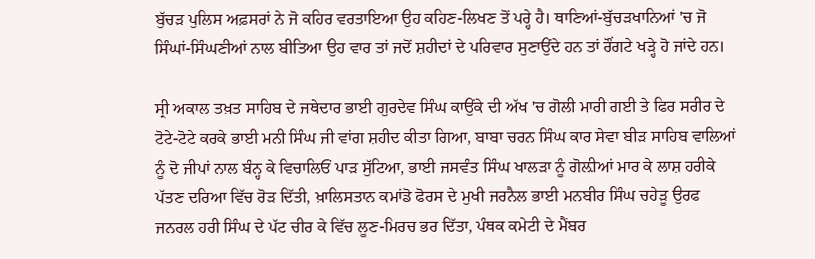ਬੁੱਚੜ ਪੁਲਿਸ ਅਫ਼ਸਰਾਂ ਨੇ ਜੋ ਕਹਿਰ ਵਰਤਾਇਆ ਉਹ ਕਹਿਣ-ਲਿਖਣ ਤੋਂ ਪਰ੍ਹੇ ਹੈ। ਥਾਣਿਆਂ-ਬੁੱਚੜਖਾਨਿਆਂ 'ਚ ਜੋ ਸਿੰਘਾਂ-ਸਿੰਘਣੀਆਂ ਨਾਲ ਬੀਤਿਆ ਉਹ ਵਾਰ ਤਾਂ ਜਦੋਂ ਸ਼ਹੀਦਾਂ ਦੇ ਪਰਿਵਾਰ ਸੁਣਾਉਂਦੇ ਹਨ ਤਾਂ ਰੌਂਗਟੇ ਖੜ੍ਹੇ ਹੋ ਜਾਂਦੇ ਹਨ।

ਸ੍ਰੀ ਅਕਾਲ ਤਖ਼ਤ ਸਾਹਿਬ ਦੇ ਜਥੇਦਾਰ ਭਾਈ ਗੁਰਦੇਵ ਸਿੰਘ ਕਾਉਂਕੇ ਦੀ ਅੱਖ 'ਚ ਗੋਲੀ ਮਾਰੀ ਗਈ ਤੇ ਫਿਰ ਸਰੀਰ ਦੇ ਟੋਟੇ-ਟੋਟੇ ਕਰਕੇ ਭਾਈ ਮਨੀ ਸਿੰਘ ਜੀ ਵਾਂਗ ਸ਼ਹੀਦ ਕੀਤਾ ਗਿਆ, ਬਾਬਾ ਚਰਨ ਸਿੰਘ ਕਾਰ ਸੇਵਾ ਬੀੜ ਸਾਹਿਬ ਵਾਲਿਆਂ ਨੂੰ ਦੋ ਜੀਪਾਂ ਨਾਲ ਬੰਨ੍ਹ ਕੇ ਵਿਚਾਲਿਓਂ ਪਾੜ ਸੁੱਟਿਆ, ਭਾਈ ਜਸਵੰਤ ਸਿੰਘ ਖਾਲੜਾ ਨੂੰ ਗੋਲ਼ੀਆਂ ਮਾਰ ਕੇ ਲਾਸ਼ ਹਰੀਕੇ ਪੱਤਣ ਦਰਿਆ ਵਿੱਚ ਰੋੜ ਦਿੱਤੀ, ਖ਼ਾਲਿਸਤਾਨ ਕਮਾਂਡੋ ਫੋਰਸ ਦੇ ਮੁਖੀ ਜਰਨੈਲ ਭਾਈ ਮਨਬੀਰ ਸਿੰਘ ਚਹੇੜੂ ਉਰਫ ਜਨਰਲ ਹਰੀ ਸਿੰਘ ਦੇ ਪੱਟ ਚੀਰ ਕੇ ਵਿੱਚ ਲੂਣ-ਮਿਰਚ ਭਰ ਦਿੱਤਾ, ਪੰਥਕ ਕਮੇਟੀ ਦੇ ਮੈਂਬਰ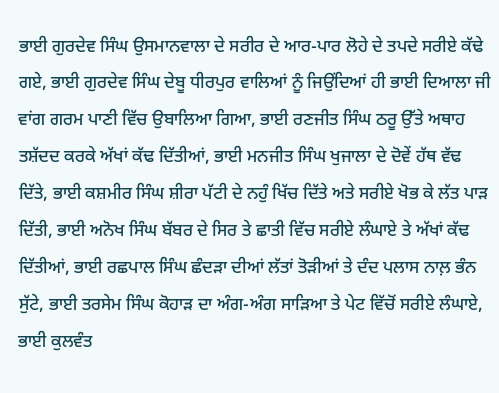ਭਾਈ ਗੁਰਦੇਵ ਸਿੰਘ ਉਸਮਾਨਵਾਲਾ ਦੇ ਸਰੀਰ ਦੇ ਆਰ-ਪਾਰ ਲੋਹੇ ਦੇ ਤਪਦੇ ਸਰੀਏ ਕੱਢੇ ਗਏ, ਭਾਈ ਗੁਰਦੇਵ ਸਿੰਘ ਦੇਬੂ ਧੀਰਪੁਰ ਵਾਲਿਆਂ ਨੂੰ ਜਿਉਂਦਿਆਂ ਹੀ ਭਾਈ ਦਿਆਲਾ ਜੀ ਵਾਂਗ ਗਰਮ ਪਾਣੀ ਵਿੱਚ ਉਬਾਲਿਆ ਗਿਆ, ਭਾਈ ਰਣਜੀਤ ਸਿੰਘ ਠਰੂ ਉੱਤੇ ਅਥਾਹ ਤਸ਼ੱਦਦ ਕਰਕੇ ਅੱਖਾਂ ਕੱਢ ਦਿੱਤੀਆਂ, ਭਾਈ ਮਨਜੀਤ ਸਿੰਘ ਖੁਜਾਲਾ ਦੇ ਦੋਵੇਂ ਹੱਥ ਵੱਢ ਦਿੱਤੇ, ਭਾਈ ਕਸ਼ਮੀਰ ਸਿੰਘ ਸ਼ੀਰਾ ਪੱਟੀ ਦੇ ਨਹੁੰ ਖਿੱਚ ਦਿੱਤੇ ਅਤੇ ਸਰੀਏ ਖੋਭ ਕੇ ਲੱਤ ਪਾੜ ਦਿੱਤੀ, ਭਾਈ ਅਨੋਖ ਸਿੰਘ ਬੱਬਰ ਦੇ ਸਿਰ ਤੇ ਛਾਤੀ ਵਿੱਚ ਸਰੀਏ ਲੰਘਾਏ ਤੇ ਅੱਖਾਂ ਕੱਢ ਦਿੱਤੀਆਂ, ਭਾਈ ਰਛਪਾਲ ਸਿੰਘ ਛੰਦੜਾ ਦੀਆਂ ਲੱਤਾਂ ਤੋੜੀਆਂ ਤੇ ਦੰਦ ਪਲਾਸ ਨਾਲ਼ ਭੰਨ ਸੁੱਟੇ, ਭਾਈ ਤਰਸੇਮ ਸਿੰਘ ਕੋਹਾੜ ਦਾ ਅੰਗ-ਅੰਗ ਸਾੜਿਆ ਤੇ ਪੇਟ ਵਿੱਚੋਂ ਸਰੀਏ ਲੰਘਾਏ, ਭਾਈ ਕੁਲਵੰਤ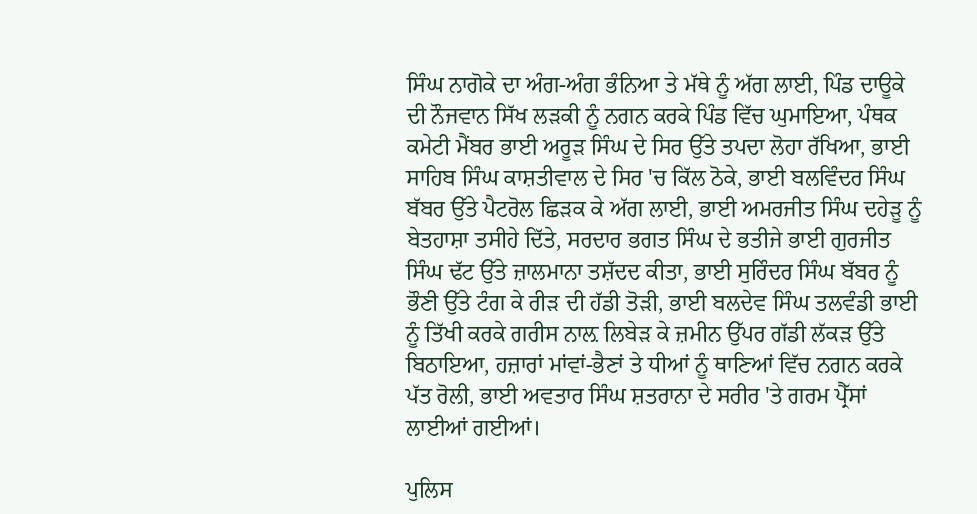ਸਿੰਘ ਨਾਗੋਕੇ ਦਾ ਅੰਗ-ਅੰਗ ਭੰਨਿਆ ਤੇ ਮੱਥੇ ਨੂੰ ਅੱਗ ਲਾਈ, ਪਿੰਡ ਦਾਊਕੇ ਦੀ ਨੌਜਵਾਨ ਸਿੱਖ ਲੜਕੀ ਨੂੰ ਨਗਨ ਕਰਕੇ ਪਿੰਡ ਵਿੱਚ ਘੁਮਾਇਆ, ਪੰਥਕ ਕਮੇਟੀ ਮੈਂਬਰ ਭਾਈ ਅਰੂੜ ਸਿੰਘ ਦੇ ਸਿਰ ਉੱਤੇ ਤਪਦਾ ਲੋਹਾ ਰੱਖਿਆ, ਭਾਈ ਸਾਹਿਬ ਸਿੰਘ ਕਾਸ਼ਤੀਵਾਲ ਦੇ ਸਿਰ 'ਚ ਕਿੱਲ ਠੋਕੇ, ਭਾਈ ਬਲਵਿੰਦਰ ਸਿੰਘ ਬੱਬਰ ਉੱਤੇ ਪੈਟਰੋਲ ਛਿੜਕ ਕੇ ਅੱਗ ਲਾਈ, ਭਾਈ ਅਮਰਜੀਤ ਸਿੰਘ ਦਹੇੜੂ ਨੂੰ ਬੇਤਹਾਸ਼ਾ ਤਸੀਹੇ ਦਿੱਤੇ, ਸਰਦਾਰ ਭਗਤ ਸਿੰਘ ਦੇ ਭਤੀਜੇ ਭਾਈ ਗੁਰਜੀਤ ਸਿੰਘ ਢੱਟ ਉੱਤੇ ਜ਼ਾਲਮਾਨਾ ਤਸ਼ੱਦਦ ਕੀਤਾ, ਭਾਈ ਸੁਰਿੰਦਰ ਸਿੰਘ ਬੱਬਰ ਨੂੰ ਭੌਣੀ ਉੱਤੇ ਟੰਗ ਕੇ ਰੀੜ ਦੀ ਹੱਡੀ ਤੋੜੀ, ਭਾਈ ਬਲਦੇਵ ਸਿੰਘ ਤਲਵੰਡੀ ਭਾਈ ਨੂੰ ਤਿੱਖੀ ਕਰਕੇ ਗਰੀਸ ਨਾਲ਼ ਲਿਬੇੜ ਕੇ ਜ਼ਮੀਨ ਉੱਪਰ ਗੱਡੀ ਲੱਕੜ ਉੱਤੇ ਬਿਠਾਇਆ, ਹਜ਼ਾਰਾਂ ਮਾਂਵਾਂ-ਭੈਣਾਂ ਤੇ ਧੀਆਂ ਨੂੰ ਥਾਣਿਆਂ ਵਿੱਚ ਨਗਨ ਕਰਕੇ ਪੱਤ ਰੋਲੀ, ਭਾਈ ਅਵਤਾਰ ਸਿੰਘ ਸ਼ਤਰਾਨਾ ਦੇ ਸਰੀਰ 'ਤੇ ਗਰਮ ਪ੍ਰੈੱਸਾਂ ਲਾਈਆਂ ਗਈਆਂ।

ਪੁਲਿਸ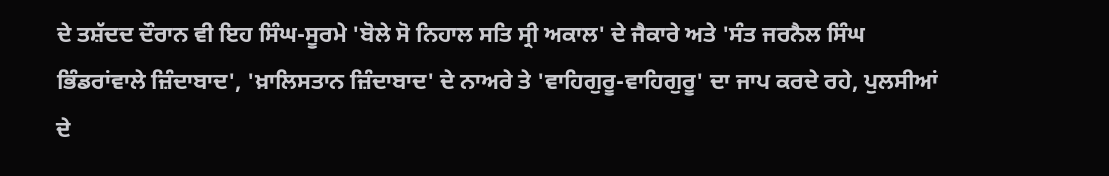ਦੇ ਤਸ਼ੱਦਦ ਦੌਰਾਨ ਵੀ ਇਹ ਸਿੰਘ-ਸੂਰਮੇ 'ਬੋਲੇ ਸੋ ਨਿਹਾਲ ਸਤਿ ਸ੍ਰੀ ਅਕਾਲ' ਦੇ ਜੈਕਾਰੇ ਅਤੇ 'ਸੰਤ ਜਰਨੈਲ ਸਿੰਘ ਭਿੰਡਰਾਂਵਾਲੇ ਜ਼ਿੰਦਾਬਾਦ', 'ਖ਼ਾਲਿਸਤਾਨ ਜ਼ਿੰਦਾਬਾਦ' ਦੇ ਨਾਅਰੇ ਤੇ 'ਵਾਹਿਗੁਰੂ-ਵਾਹਿਗੁਰੂ' ਦਾ ਜਾਪ ਕਰਦੇ ਰਹੇ, ਪੁਲਸੀਆਂ ਦੇ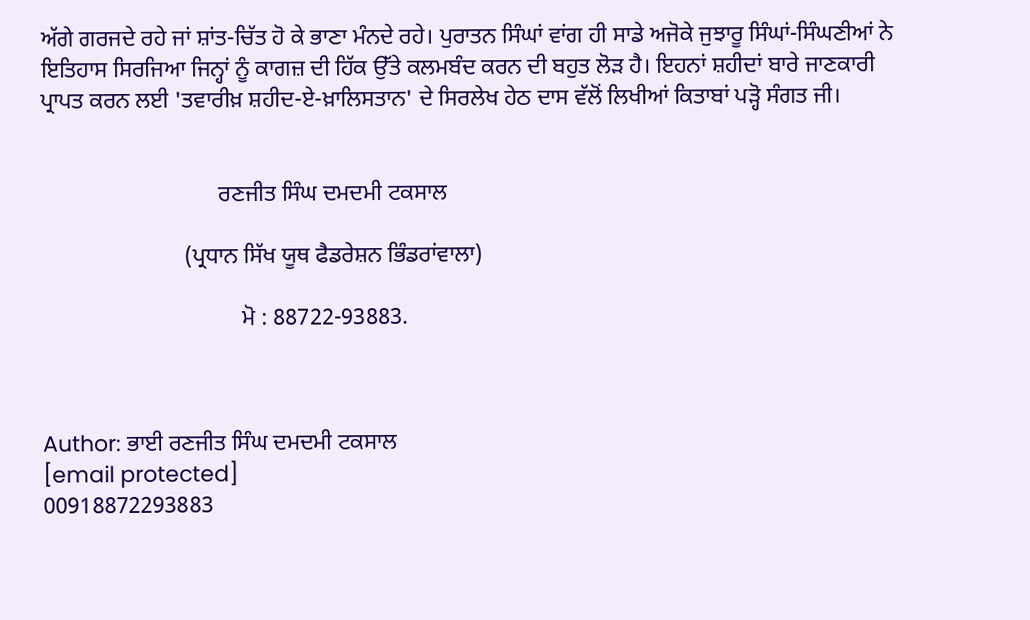ਅੱਗੇ ਗਰਜਦੇ ਰਹੇ ਜਾਂ ਸ਼ਾਂਤ-ਚਿੱਤ ਹੋ ਕੇ ਭਾਣਾ ਮੰਨਦੇ ਰਹੇ। ਪੁਰਾਤਨ ਸਿੰਘਾਂ ਵਾਂਗ ਹੀ ਸਾਡੇ ਅਜੋਕੇ ਜੁਝਾਰੂ ਸਿੰਘਾਂ-ਸਿੰਘਣੀਆਂ ਨੇ ਇਤਿਹਾਸ ਸਿਰਜਿਆ ਜਿਨ੍ਹਾਂ ਨੂੰ ਕਾਗਜ਼ ਦੀ ਹਿੱਕ ਉੱਤੇ ਕਲਮਬੰਦ ਕਰਨ ਦੀ ਬਹੁਤ ਲੋੜ ਹੈ। ਇਹਨਾਂ ਸ਼ਹੀਦਾਂ ਬਾਰੇ ਜਾਣਕਾਰੀ ਪ੍ਰਾਪਤ ਕਰਨ ਲਈ 'ਤਵਾਰੀਖ਼ ਸ਼ਹੀਦ-ਏ-ਖ਼ਾਲਿਸਤਾਨ' ਦੇ ਸਿਰਲੇਖ ਹੇਠ ਦਾਸ ਵੱਲੋਂ ਲਿਖੀਆਂ ਕਿਤਾਬਾਂ ਪੜ੍ਹੋ ਸੰਗਤ ਜੀ।


                               ਰਣਜੀਤ ਸਿੰਘ ਦਮਦਮੀ ਟਕਸਾਲ

                         (ਪ੍ਰਧਾਨ ਸਿੱਖ ਯੂਥ ਫੈਡਰੇਸ਼ਨ ਭਿੰਡਰਾਂਵਾਲਾ)

                                   ਮੋ : 88722-93883.



Author: ਭਾਈ ਰਣਜੀਤ ਸਿੰਘ ਦਮਦਮੀ ਟਕਸਾਲ
[email protected]
00918872293883